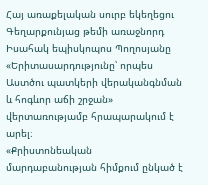Հայ առաքելական սուրբ եկեղեցու Գեղարքունյաց թեմի առաջնորդ Իսահակ եպիսկոպոս Պողոսյանը «Երիտասարդությունը՝ որպես Աստծու պատկերի վերականգնման և հոգևոր աճի շրջան» վերտառությամբ հրապարակում է արել։
«Քրիստոնեական մարդաբանության հիմքում ընկած է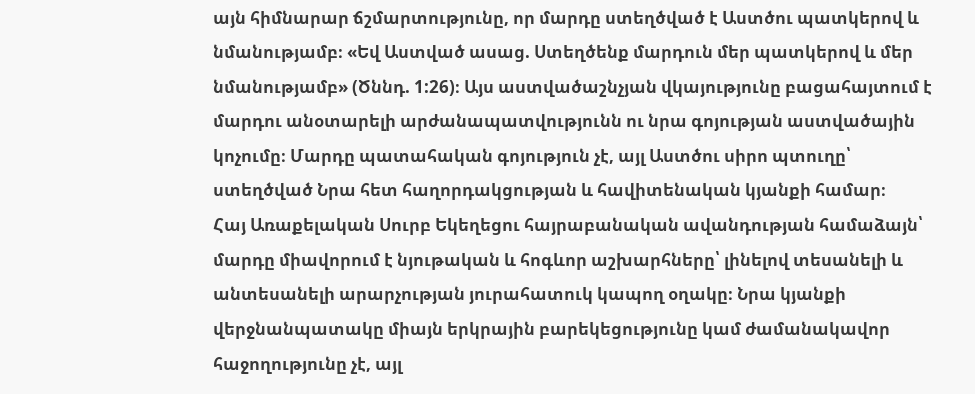այն հիմնարար ճշմարտությունը, որ մարդը ստեղծված է Աստծու պատկերով և նմանությամբ։ «Եվ Աստված ասաց. Ստեղծենք մարդուն մեր պատկերով և մեր նմանությամբ» (Ծննդ. 1:26)։ Այս աստվածաշնչյան վկայությունը բացահայտում է մարդու անօտարելի արժանապատվությունն ու նրա գոյության աստվածային կոչումը։ Մարդը պատահական գոյություն չէ, այլ Աստծու սիրո պտուղը՝ ստեղծված Նրա հետ հաղորդակցության և հավիտենական կյանքի համար։
Հայ Առաքելական Սուրբ Եկեղեցու հայրաբանական ավանդության համաձայն՝ մարդը միավորում է նյութական և հոգևոր աշխարհները՝ լինելով տեսանելի և անտեսանելի արարչության յուրահատուկ կապող օղակը։ Նրա կյանքի վերջնանպատակը միայն երկրային բարեկեցությունը կամ ժամանակավոր հաջողությունը չէ, այլ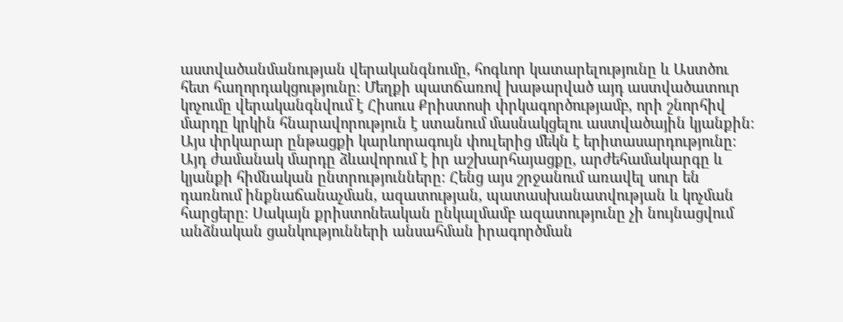աստվածանմանության վերականգնումը, հոգևոր կատարելությունը և Աստծու հետ հաղորդակցությունը։ Մեղքի պատճառով խաթարված այդ աստվածատուր կոչումը վերականգնվում է Հիսուս Քրիստոսի փրկագործությամբ, որի շնորհիվ մարդը կրկին հնարավորություն է ստանում մասնակցելու աստվածային կյանքին։
Այս փրկարար ընթացքի կարևորագույն փուլերից մեկն է երիտասարդությունը։ Այդ ժամանակ մարդը ձևավորում է իր աշխարհայացքը, արժեհամակարգը և կյանքի հիմնական ընտրությունները։ Հենց այս շրջանում առավել սուր են դառնում ինքնաճանաչման, ազատության, պատասխանատվության և կոչման հարցերը։ Սակայն քրիստոնեական ընկալմամբ ազատությունը չի նույնացվում անձնական ցանկությունների անսահման իրագործման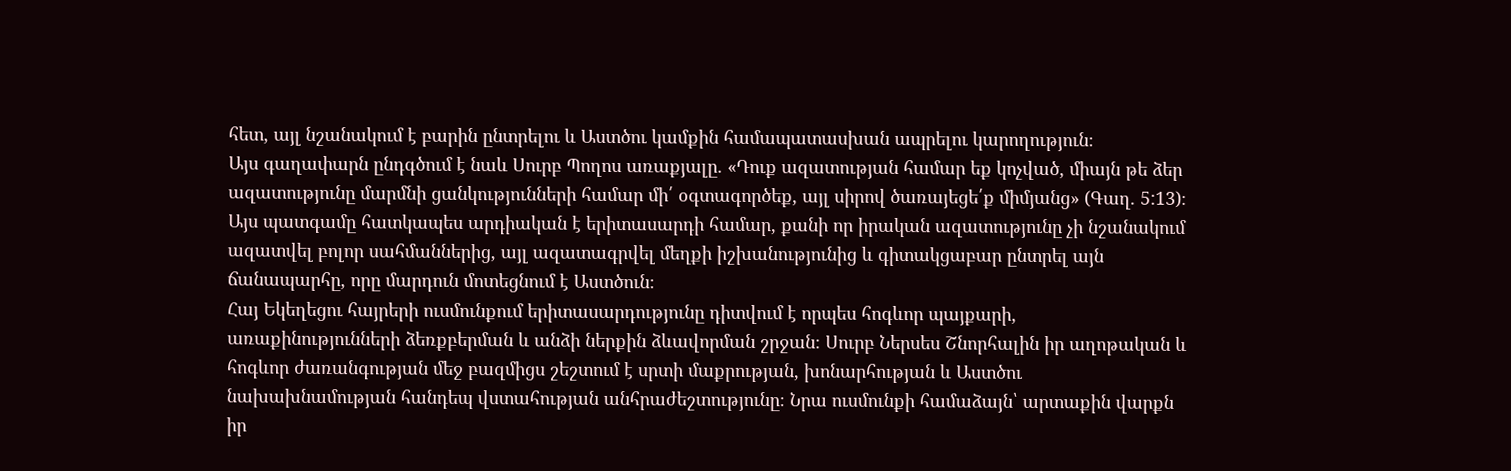հետ, այլ նշանակում է բարին ընտրելու և Աստծու կամքին համապատասխան ապրելու կարողություն։
Այս գաղափարն ընդգծում է նաև Սուրբ Պողոս առաքյալը. «Դուք ազատության համար եք կոչված, միայն թե ձեր ազատությունը մարմնի ցանկությունների համար մի՛ օգտագործեք, այլ սիրով ծառայեցե՛ք միմյանց» (Գաղ. 5:13)։ Այս պատգամը հատկապես արդիական է երիտասարդի համար, քանի որ իրական ազատությունը չի նշանակում ազատվել բոլոր սահմաններից, այլ ազատագրվել մեղքի իշխանությունից և գիտակցաբար ընտրել այն ճանապարհը, որը մարդուն մոտեցնում է Աստծուն։
Հայ Եկեղեցու հայրերի ուսմունքում երիտասարդությունը դիտվում է որպես հոգևոր պայքարի, առաքինությունների ձեռքբերման և անձի ներքին ձևավորման շրջան։ Սուրբ Ներսես Շնորհալին իր աղոթական և հոգևոր ժառանգության մեջ բազմիցս շեշտում է սրտի մաքրության, խոնարհության և Աստծու նախախնամության հանդեպ վստահության անհրաժեշտությունը։ Նրա ուսմունքի համաձայն՝ արտաքին վարքն իր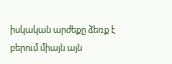իսկական արժեքը ձեռք է բերում միայն այն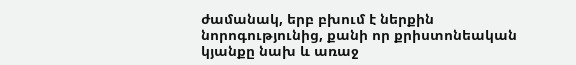ժամանակ, երբ բխում է ներքին նորոգությունից, քանի որ քրիստոնեական կյանքը նախ և առաջ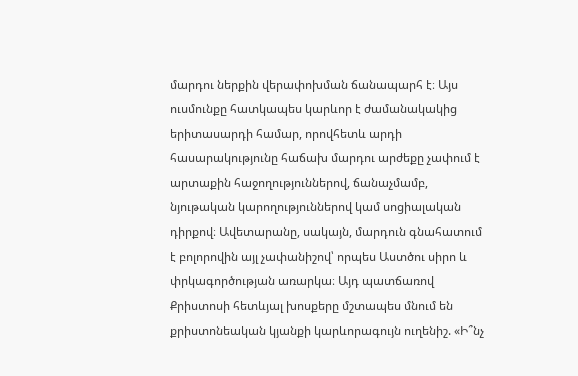մարդու ներքին վերափոխման ճանապարհ է։ Այս ուսմունքը հատկապես կարևոր է ժամանակակից երիտասարդի համար, որովհետև արդի հասարակությունը հաճախ մարդու արժեքը չափում է արտաքին հաջողություններով, ճանաչմամբ, նյութական կարողություններով կամ սոցիալական դիրքով։ Ավետարանը, սակայն, մարդուն գնահատում է բոլորովին այլ չափանիշով՝ որպես Աստծու սիրո և փրկագործության առարկա։ Այդ պատճառով Քրիստոսի հետևյալ խոսքերը մշտապես մնում են քրիստոնեական կյանքի կարևորագույն ուղենիշ. «Ի՞նչ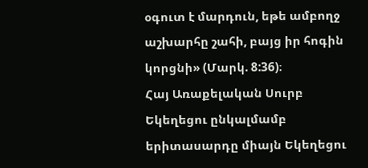օգուտ է մարդուն, եթե ամբողջ աշխարհը շահի, բայց իր հոգին կորցնի» (Մարկ. 8:36)։
Հայ Առաքելական Սուրբ Եկեղեցու ընկալմամբ երիտասարդը միայն Եկեղեցու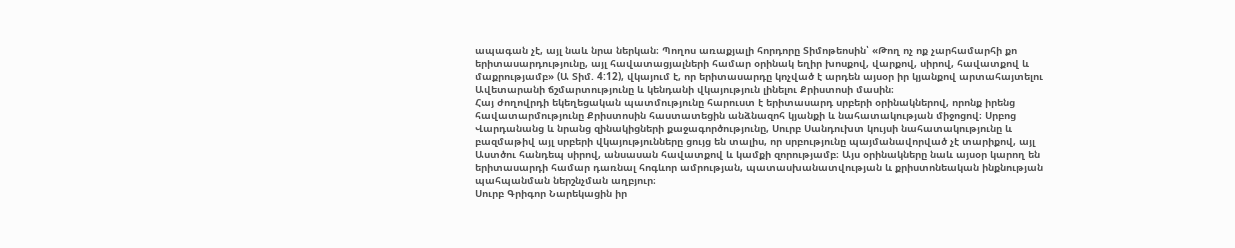ապագան չէ, այլ նաև նրա ներկան։ Պողոս առաքյալի հորդորը Տիմոթեոսին՝ «Թող ոչ ոք չարհամարհի քո երիտասարդությունը, այլ հավատացյալների համար օրինակ եղիր խոսքով, վարքով, սիրով, հավատքով և մաքրությամբ» (Ա Տիմ. 4:12), վկայում է, որ երիտասարդը կոչված է արդեն այսօր իր կյանքով արտահայտելու Ավետարանի ճշմարտությունը և կենդանի վկայություն լինելու Քրիստոսի մասին։
Հայ ժողովրդի եկեղեցական պատմությունը հարուստ է երիտասարդ սրբերի օրինակներով, որոնք իրենց հավատարմությունը Քրիստոսին հաստատեցին անձնազոհ կյանքի և նահատակության միջոցով։ Սրբոց Վարդանանց և նրանց զինակիցների քաջագործությունը, Սուրբ Սանդուխտ կույսի նահատակությունը և բազմաթիվ այլ սրբերի վկայությունները ցույց են տալիս, որ սրբությունը պայմանավորված չէ տարիքով, այլ Աստծու հանդեպ սիրով, անսասան հավատքով և կամքի զորությամբ։ Այս օրինակները նաև այսօր կարող են երիտասարդի համար դառնալ հոգևոր ամրության, պատասխանատվության և քրիստոնեական ինքնության պահպանման ներշնչման աղբյուր։
Սուրբ Գրիգոր Նարեկացին իր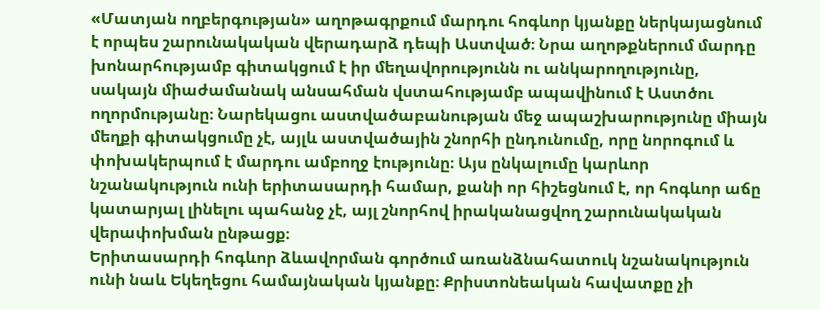«Մատյան ողբերգության» աղոթագրքում մարդու հոգևոր կյանքը ներկայացնում է որպես շարունակական վերադարձ դեպի Աստված։ Նրա աղոթքներում մարդը խոնարհությամբ գիտակցում է իր մեղավորությունն ու անկարողությունը, սակայն միաժամանակ անսահման վստահությամբ ապավինում է Աստծու ողորմությանը։ Նարեկացու աստվածաբանության մեջ ապաշխարությունը միայն մեղքի գիտակցումը չէ, այլև աստվածային շնորհի ընդունումը, որը նորոգում և փոխակերպում է մարդու ամբողջ էությունը։ Այս ընկալումը կարևոր նշանակություն ունի երիտասարդի համար, քանի որ հիշեցնում է, որ հոգևոր աճը կատարյալ լինելու պահանջ չէ, այլ շնորհով իրականացվող շարունակական վերափոխման ընթացք։
Երիտասարդի հոգևոր ձևավորման գործում առանձնահատուկ նշանակություն ունի նաև Եկեղեցու համայնական կյանքը։ Քրիստոնեական հավատքը չի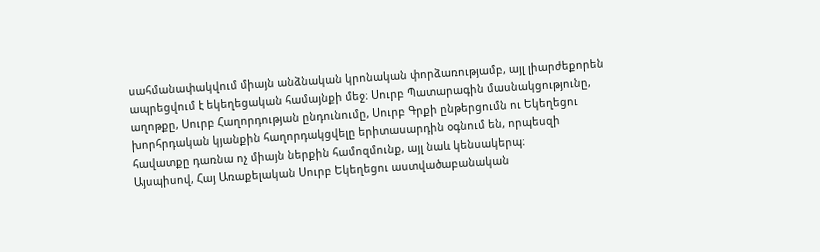սահմանափակվում միայն անձնական կրոնական փորձառությամբ, այլ լիարժեքորեն ապրեցվում է եկեղեցական համայնքի մեջ։ Սուրբ Պատարագին մասնակցությունը, աղոթքը, Սուրբ Հաղորդության ընդունումը, Սուրբ Գրքի ընթերցումն ու Եկեղեցու խորհրդական կյանքին հաղորդակցվելը երիտասարդին օգնում են, որպեսզի հավատքը դառնա ոչ միայն ներքին համոզմունք, այլ նաև կենսակերպ։
Այսպիսով, Հայ Առաքելական Սուրբ Եկեղեցու աստվածաբանական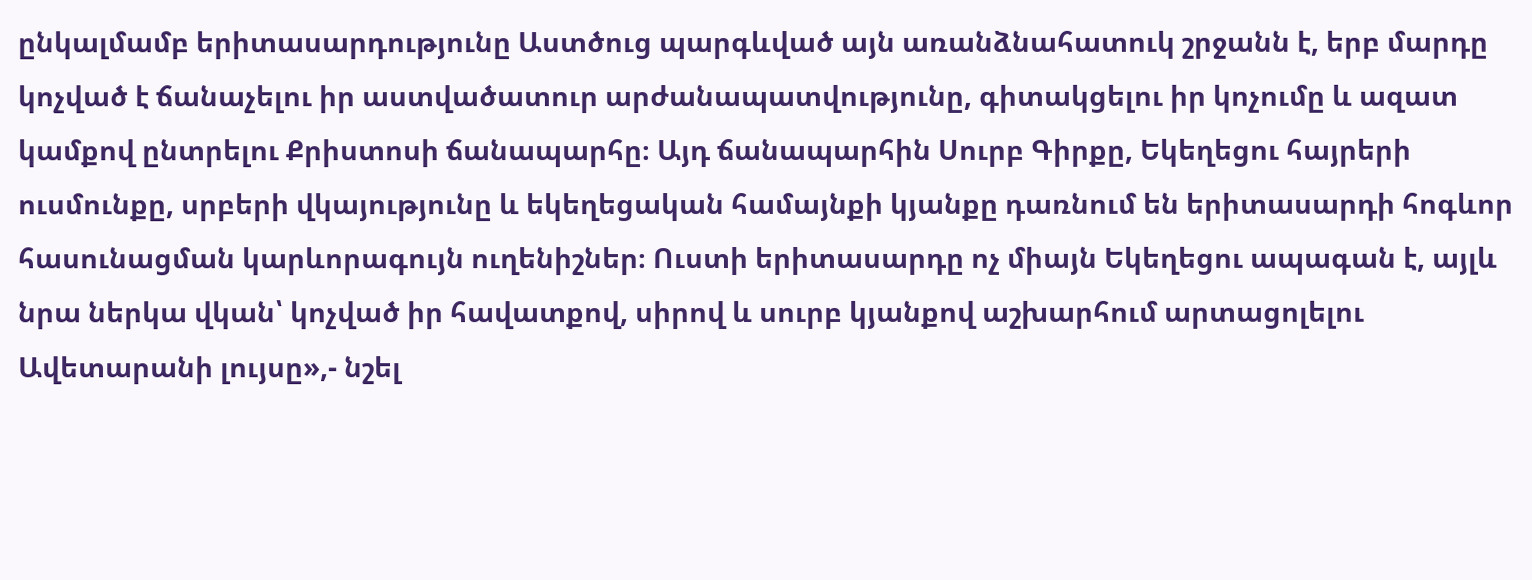ընկալմամբ երիտասարդությունը Աստծուց պարգևված այն առանձնահատուկ շրջանն է, երբ մարդը կոչված է ճանաչելու իր աստվածատուր արժանապատվությունը, գիտակցելու իր կոչումը և ազատ կամքով ընտրելու Քրիստոսի ճանապարհը։ Այդ ճանապարհին Սուրբ Գիրքը, Եկեղեցու հայրերի ուսմունքը, սրբերի վկայությունը և եկեղեցական համայնքի կյանքը դառնում են երիտասարդի հոգևոր հասունացման կարևորագույն ուղենիշներ։ Ուստի երիտասարդը ոչ միայն Եկեղեցու ապագան է, այլև նրա ներկա վկան՝ կոչված իր հավատքով, սիրով և սուրբ կյանքով աշխարհում արտացոլելու Ավետարանի լույսը»,- նշել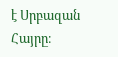է Սրբազան Հայրը։